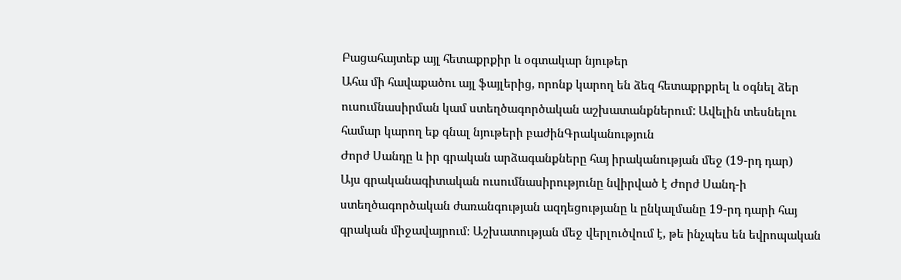Բացահայտեք այլ հետաքրքիր և օգտակար նյութեր
Ահա մի հավաքածու այլ ֆայլերից, որոնք կարող են ձեզ հետաքրքրել և օգնել ձեր ուսումնասիրման կամ ստեղծագործական աշխատանքներում: Ավելին տեսնելու համար կարող եք գնալ նյութերի բաժինԳրականություն
Ժորժ Սանդը և իր գրական արձագանքները հայ իրականության մեջ (19-րդ դար)
Այս գրականագիտական ուսումնասիրությունը նվիրված է Ժորժ Սանդ-ի ստեղծագործական ժառանգության ազդեցությանը և ընկալմանը 19-րդ դարի հայ գրական միջավայրում։ Աշխատության մեջ վերլուծվում է, թե ինչպես են եվրոպական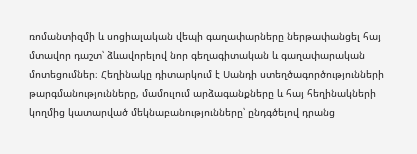ռոմանտիզմի և սոցիալական վեպի գաղափարները ներթափանցել հայ մտավոր դաշտ՝ ձևավորելով նոր գեղագիտական և գաղափարական մոտեցումներ։ Հեղինակը դիտարկում է Սանդի ստեղծագործությունների թարգմանությունները, մամուլում արձագանքները և հայ հեղինակների կողմից կատարված մեկնաբանությունները՝ ընդգծելով դրանց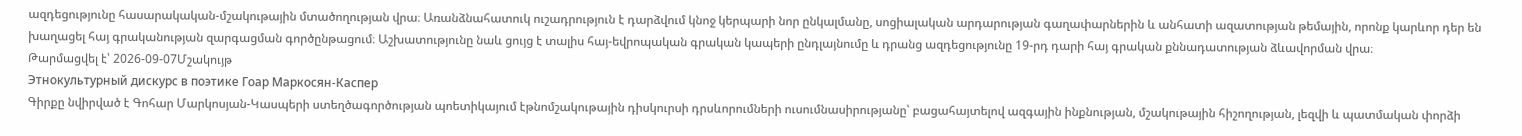ազդեցությունը հասարակական-մշակութային մտածողության վրա։ Առանձնահատուկ ուշադրություն է դարձվում կնոջ կերպարի նոր ընկալմանը, սոցիալական արդարության գաղափարներին և անհատի ազատության թեմային, որոնք կարևոր դեր են խաղացել հայ գրականության զարգացման գործընթացում։ Աշխատությունը նաև ցույց է տալիս հայ-եվրոպական գրական կապերի ընդլայնումը և դրանց ազդեցությունը 19-րդ դարի հայ գրական քննադատության ձևավորման վրա։
Թարմացվել է՝ 2026-09-07Մշակույթ
Этнокультурный дискурс в поэтике Гоар Маркосян-Каспер
Գիրքը նվիրված է Գոհար Մարկոսյան-Կասպերի ստեղծագործության պոետիկայում էթնոմշակութային դիսկուրսի դրսևորումների ուսումնասիրությանը՝ բացահայտելով ազգային ինքնության, մշակութային հիշողության, լեզվի և պատմական փորձի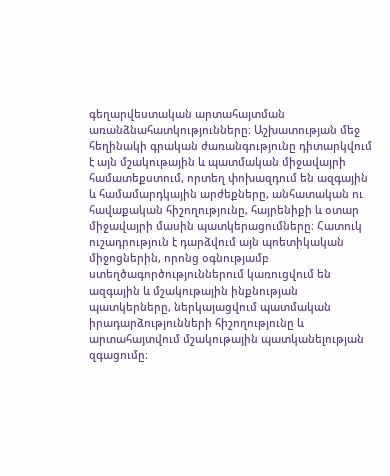գեղարվեստական արտահայտման առանձնահատկությունները։ Աշխատության մեջ հեղինակի գրական ժառանգությունը դիտարկվում է այն մշակութային և պատմական միջավայրի համատեքստում, որտեղ փոխազդում են ազգային և համամարդկային արժեքները, անհատական ու հավաքական հիշողությունը, հայրենիքի և օտար միջավայրի մասին պատկերացումները։ Հատուկ ուշադրություն է դարձվում այն պոետիկական միջոցներին, որոնց օգնությամբ ստեղծագործություններում կառուցվում են ազգային և մշակութային ինքնության պատկերները, ներկայացվում պատմական իրադարձությունների հիշողությունը և արտահայտվում մշակութային պատկանելության զգացումը։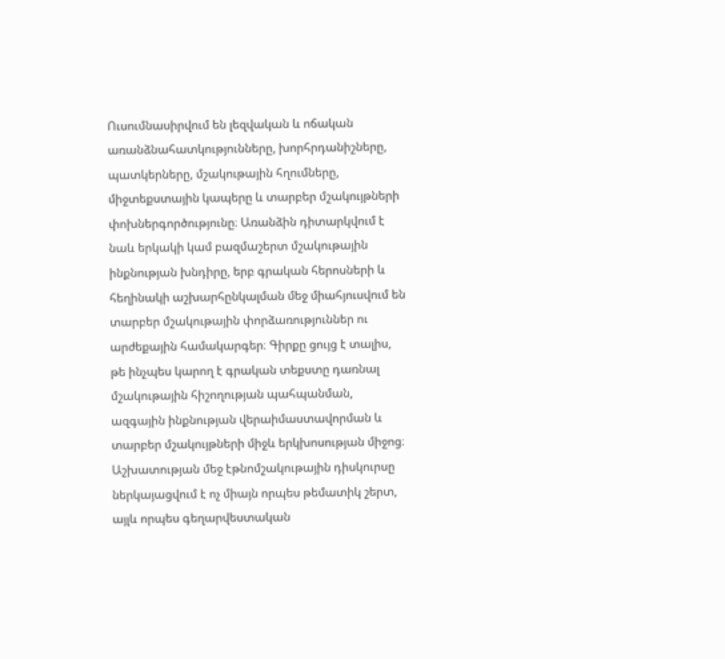Ուսումնասիրվում են լեզվական և ոճական առանձնահատկությունները, խորհրդանիշները, պատկերները, մշակութային հղումները, միջտեքստային կապերը և տարբեր մշակույթների փոխներգործությունը։ Առանձին դիտարկվում է նաև երկակի կամ բազմաշերտ մշակութային ինքնության խնդիրը, երբ գրական հերոսների և հեղինակի աշխարհընկալման մեջ միահյուսվում են տարբեր մշակութային փորձառություններ ու արժեքային համակարգեր։ Գիրքը ցույց է տալիս, թե ինչպես կարող է գրական տեքստը դառնալ մշակութային հիշողության պահպանման, ազգային ինքնության վերաիմաստավորման և տարբեր մշակույթների միջև երկխոսության միջոց։ Աշխատության մեջ էթնոմշակութային դիսկուրսը ներկայացվում է ոչ միայն որպես թեմատիկ շերտ, այլև որպես գեղարվեստական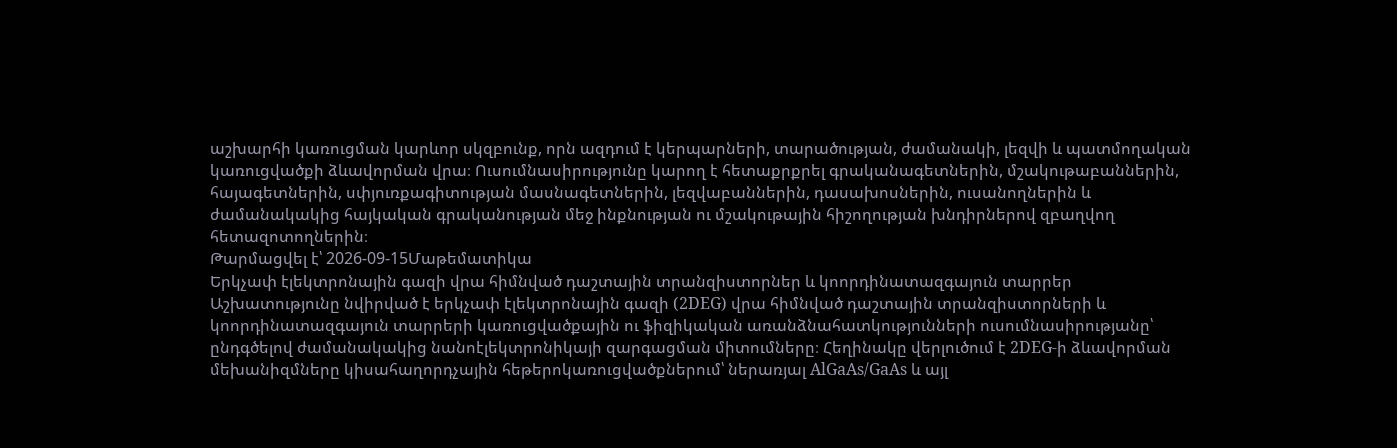աշխարհի կառուցման կարևոր սկզբունք, որն ազդում է կերպարների, տարածության, ժամանակի, լեզվի և պատմողական կառուցվածքի ձևավորման վրա։ Ուսումնասիրությունը կարող է հետաքրքրել գրականագետներին, մշակութաբաններին, հայագետներին, սփյուռքագիտության մասնագետներին, լեզվաբաններին, դասախոսներին, ուսանողներին և ժամանակակից հայկական գրականության մեջ ինքնության ու մշակութային հիշողության խնդիրներով զբաղվող հետազոտողներին։
Թարմացվել է՝ 2026-09-15Մաթեմատիկա
Երկչափ էլեկտրոնային գազի վրա հիմնված դաշտային տրանզիստորներ և կոորդինատազգայուն տարրեր
Աշխատությունը նվիրված է երկչափ էլեկտրոնային գազի (2DEG) վրա հիմնված դաշտային տրանզիստորների և կոորդինատազգայուն տարրերի կառուցվածքային ու ֆիզիկական առանձնահատկությունների ուսումնասիրությանը՝ ընդգծելով ժամանակակից նանոէլեկտրոնիկայի զարգացման միտումները։ Հեղինակը վերլուծում է 2DEG-ի ձևավորման մեխանիզմները կիսահաղորդչային հեթերոկառուցվածքներում՝ ներառյալ AlGaAs/GaAs և այլ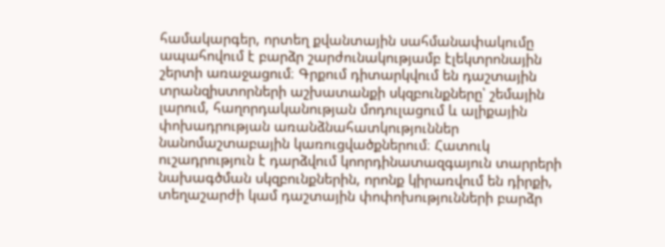համակարգեր, որտեղ քվանտային սահմանափակումը ապահովում է բարձր շարժունակությամբ էլեկտրոնային շերտի առաջացում։ Գրքում դիտարկվում են դաշտային տրանզիստորների աշխատանքի սկզբունքները՝ շեմային լարում, հաղորդականության մոդուլացում և ալիքային փոխադրության առանձնահատկություններ նանոմաշտաբային կառուցվածքներում։ Հատուկ ուշադրություն է դարձվում կոորդինատազգայուն տարրերի նախագծման սկզբունքներին, որոնք կիրառվում են դիրքի, տեղաշարժի կամ դաշտային փոփոխությունների բարձր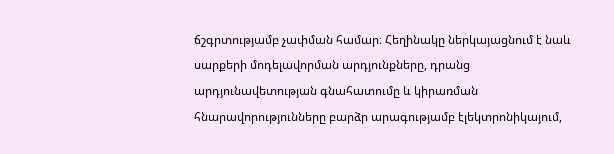ճշգրտությամբ չափման համար։ Հեղինակը ներկայացնում է նաև սարքերի մոդելավորման արդյունքները, դրանց արդյունավետության գնահատումը և կիրառման հնարավորությունները բարձր արագությամբ էլեկտրոնիկայում,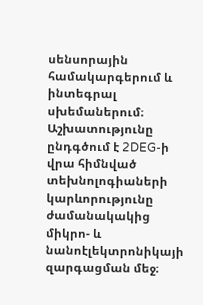սենսորային համակարգերում և ինտեգրալ սխեմաներում։ Աշխատությունը ընդգծում է 2DEG-ի վրա հիմնված տեխնոլոգիաների կարևորությունը ժամանակակից միկրո- և նանոէլեկտրոնիկայի զարգացման մեջ։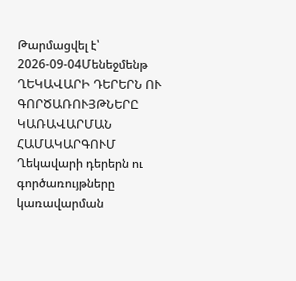Թարմացվել է՝ 2026-09-04Մենեջմենթ
ՂԵԿԱՎԱՐԻ ԴԵՐԵՐՆ ՈՒ ԳՈՐԾԱՌՈՒՅԹՆԵՐԸ ԿԱՌԱՎԱՐՄԱՆ ՀԱՄԱԿԱՐԳՈՒՄ
Ղեկավարի դերերն ու գործառույթները կառավարման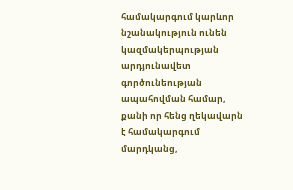համակարգում կարևոր նշանակություն ունեն կազմակերպության արդյունավետ գործունեության ապահովման համար, քանի որ հենց ղեկավարն է համակարգում մարդկանց,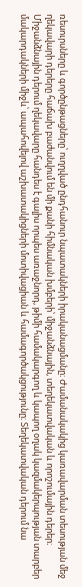ռեսուրսները և գործընթացները՝ ուղղված ընդհանուր նպատակների իրականացմանը։ Ժամանակակից կառավարման տեսության մեջ ղեկավարի դերերը հաճախ բաժանվում են մի քանի հիմնական խմբերի՝ միջանձնային, տեղեկատվական և որոշումային դերեր։ Միջանձնային դերում ղեկավարը հանդես է գալիս որպես առաջնորդ, թիմի համակարգող և կապող օղակ կազմակերպության տարբեր մակարդակների միջև՝ ապահովելով աշխատակիցների մոտիվացիան և համագործակցությունը։ Տեղեկատվական դերում նա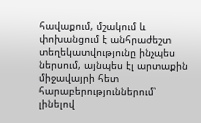հավաքում, մշակում և փոխանցում է անհրաժեշտ տեղեկատվությունը ինչպես ներսում, այնպես էլ արտաքին միջավայրի հետ հարաբերություններում՝ լինելով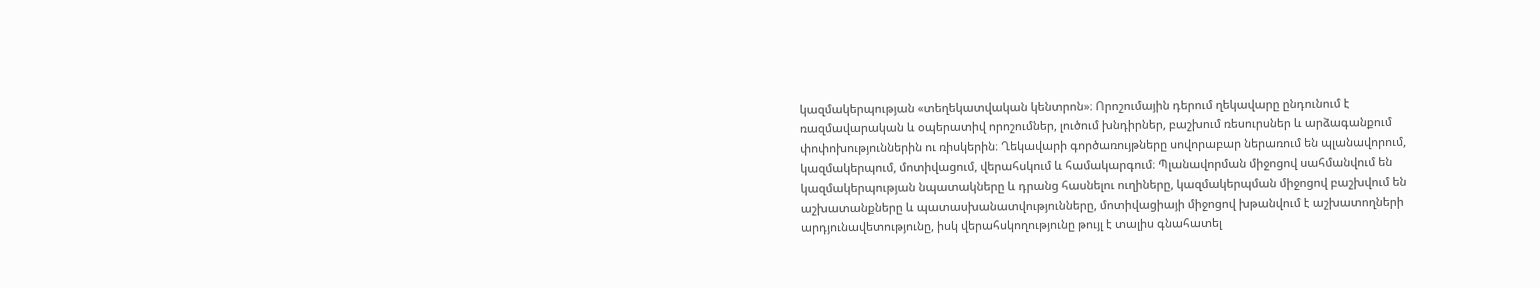կազմակերպության «տեղեկատվական կենտրոն»։ Որոշումային դերում ղեկավարը ընդունում է ռազմավարական և օպերատիվ որոշումներ, լուծում խնդիրներ, բաշխում ռեսուրսներ և արձագանքում փոփոխություններին ու ռիսկերին։ Ղեկավարի գործառույթները սովորաբար ներառում են պլանավորում, կազմակերպում, մոտիվացում, վերահսկում և համակարգում։ Պլանավորման միջոցով սահմանվում են կազմակերպության նպատակները և դրանց հասնելու ուղիները, կազմակերպման միջոցով բաշխվում են աշխատանքները և պատասխանատվությունները, մոտիվացիայի միջոցով խթանվում է աշխատողների արդյունավետությունը, իսկ վերահսկողությունը թույլ է տալիս գնահատել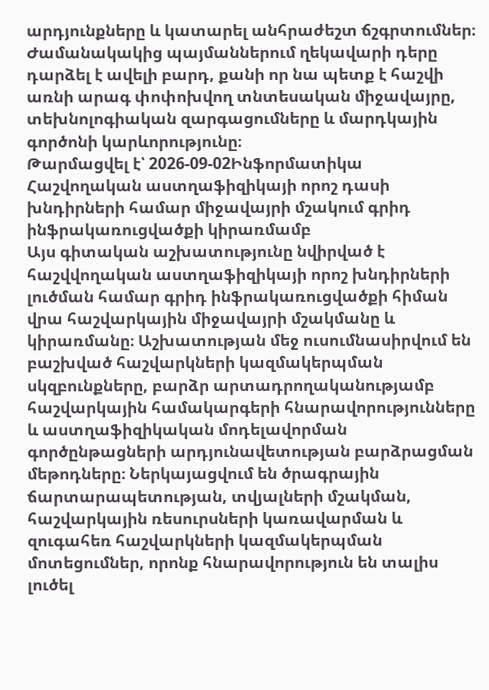արդյունքները և կատարել անհրաժեշտ ճշգրտումներ։ Ժամանակակից պայմաններում ղեկավարի դերը դարձել է ավելի բարդ, քանի որ նա պետք է հաշվի առնի արագ փոփոխվող տնտեսական միջավայրը, տեխնոլոգիական զարգացումները և մարդկային գործոնի կարևորությունը։
Թարմացվել է՝ 2026-09-02Ինֆորմատիկա
Հաշվողական աստղաֆիզիկայի որոշ դասի խնդիրների համար միջավայրի մշակում գրիդ ինֆրակառուցվածքի կիրառմամբ
Այս գիտական աշխատությունը նվիրված է հաշվվողական աստղաֆիզիկայի որոշ խնդիրների լուծման համար գրիդ ինֆրակառուցվածքի հիման վրա հաշվարկային միջավայրի մշակմանը և կիրառմանը։ Աշխատության մեջ ուսումնասիրվում են բաշխված հաշվարկների կազմակերպման սկզբունքները, բարձր արտադրողականությամբ հաշվարկային համակարգերի հնարավորությունները և աստղաֆիզիկական մոդելավորման գործընթացների արդյունավետության բարձրացման մեթոդները։ Ներկայացվում են ծրագրային ճարտարապետության, տվյալների մշակման, հաշվարկային ռեսուրսների կառավարման և զուգահեռ հաշվարկների կազմակերպման մոտեցումներ, որոնք հնարավորություն են տալիս լուծել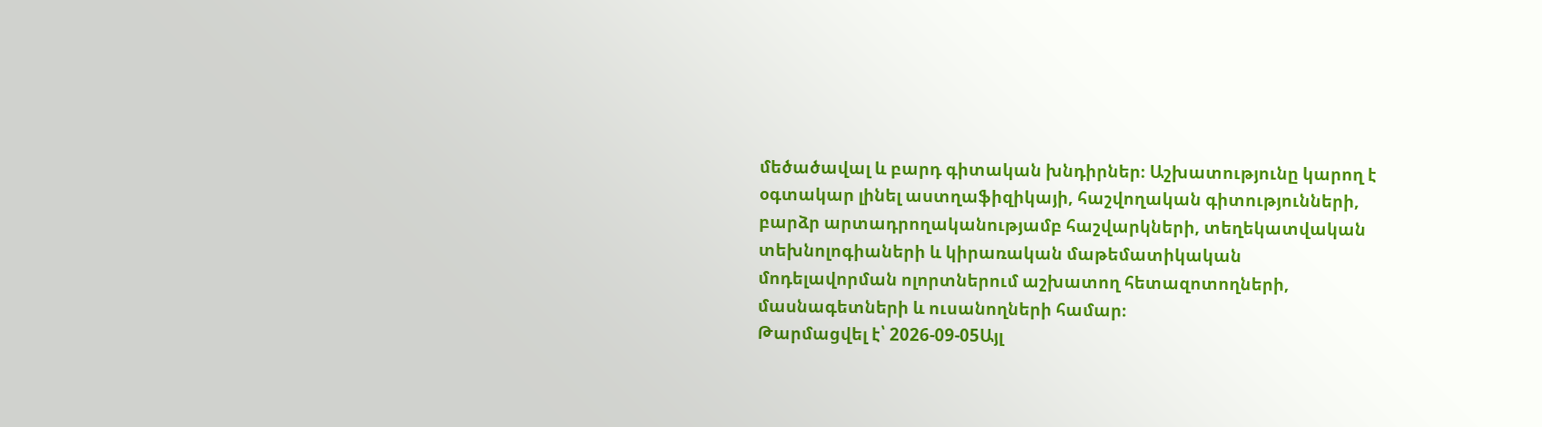մեծածավալ և բարդ գիտական խնդիրներ։ Աշխատությունը կարող է օգտակար լինել աստղաֆիզիկայի, հաշվողական գիտությունների, բարձր արտադրողականությամբ հաշվարկների, տեղեկատվական տեխնոլոգիաների և կիրառական մաթեմատիկական մոդելավորման ոլորտներում աշխատող հետազոտողների, մասնագետների և ուսանողների համար։
Թարմացվել է՝ 2026-09-05Այլ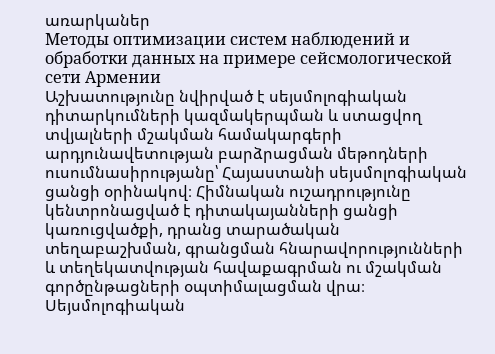առարկաներ
Методы оптимизации систем наблюдений и обработки данных на примере сейсмологической сети Армении
Աշխատությունը նվիրված է սեյսմոլոգիական դիտարկումների կազմակերպման և ստացվող տվյալների մշակման համակարգերի արդյունավետության բարձրացման մեթոդների ուսումնասիրությանը՝ Հայաստանի սեյսմոլոգիական ցանցի օրինակով։ Հիմնական ուշադրությունը կենտրոնացված է դիտակայանների ցանցի կառուցվածքի, դրանց տարածական տեղաբաշխման, գրանցման հնարավորությունների և տեղեկատվության հավաքագրման ու մշակման գործընթացների օպտիմալացման վրա։ Սեյսմոլոգիական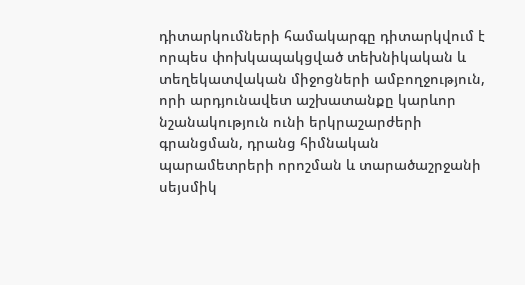դիտարկումների համակարգը դիտարկվում է որպես փոխկապակցված տեխնիկական և տեղեկատվական միջոցների ամբողջություն, որի արդյունավետ աշխատանքը կարևոր նշանակություն ունի երկրաշարժերի գրանցման, դրանց հիմնական պարամետրերի որոշման և տարածաշրջանի սեյսմիկ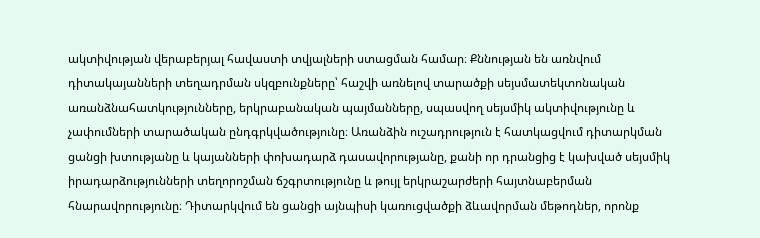ակտիվության վերաբերյալ հավաստի տվյալների ստացման համար։ Քննության են առնվում դիտակայանների տեղադրման սկզբունքները՝ հաշվի առնելով տարածքի սեյսմատեկտոնական առանձնահատկությունները, երկրաբանական պայմանները, սպասվող սեյսմիկ ակտիվությունը և չափումների տարածական ընդգրկվածությունը։ Առանձին ուշադրություն է հատկացվում դիտարկման ցանցի խտությանը և կայանների փոխադարձ դասավորությանը, քանի որ դրանցից է կախված սեյսմիկ իրադարձությունների տեղորոշման ճշգրտությունը և թույլ երկրաշարժերի հայտնաբերման հնարավորությունը։ Դիտարկվում են ցանցի այնպիսի կառուցվածքի ձևավորման մեթոդներ, որոնք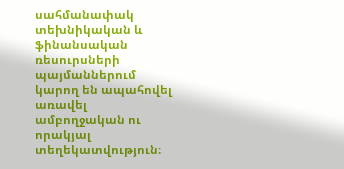սահմանափակ տեխնիկական և ֆինանսական ռեսուրսների պայմաններում կարող են ապահովել առավել ամբողջական ու որակյալ տեղեկատվություն։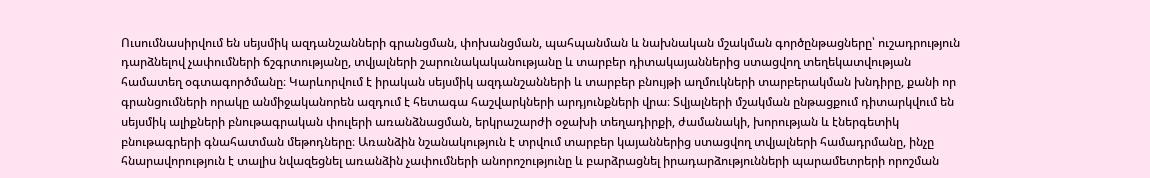Ուսումնասիրվում են սեյսմիկ ազդանշանների գրանցման, փոխանցման, պահպանման և նախնական մշակման գործընթացները՝ ուշադրություն դարձնելով չափումների ճշգրտությանը, տվյալների շարունակականությանը և տարբեր դիտակայաններից ստացվող տեղեկատվության համատեղ օգտագործմանը։ Կարևորվում է իրական սեյսմիկ ազդանշանների և տարբեր բնույթի աղմուկների տարբերակման խնդիրը, քանի որ գրանցումների որակը անմիջականորեն ազդում է հետագա հաշվարկների արդյունքների վրա։ Տվյալների մշակման ընթացքում դիտարկվում են սեյսմիկ ալիքների բնութագրական փուլերի առանձնացման, երկրաշարժի օջախի տեղադիրքի, ժամանակի, խորության և էներգետիկ բնութագրերի գնահատման մեթոդները։ Առանձին նշանակություն է տրվում տարբեր կայաններից ստացվող տվյալների համադրմանը, ինչը հնարավորություն է տալիս նվազեցնել առանձին չափումների անորոշությունը և բարձրացնել իրադարձությունների պարամետրերի որոշման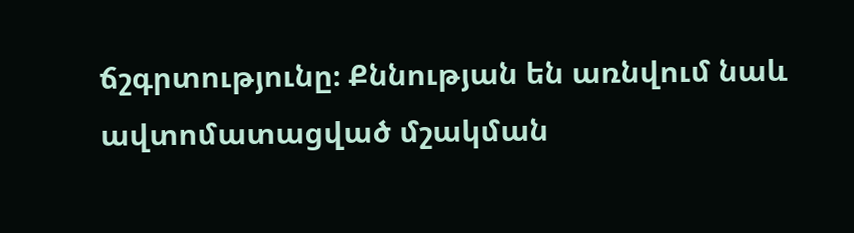ճշգրտությունը։ Քննության են առնվում նաև ավտոմատացված մշակման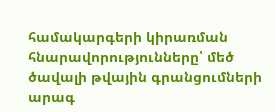համակարգերի կիրառման հնարավորությունները՝ մեծ ծավալի թվային գրանցումների արագ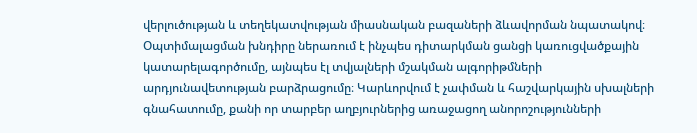վերլուծության և տեղեկատվության միասնական բազաների ձևավորման նպատակով։ Օպտիմալացման խնդիրը ներառում է ինչպես դիտարկման ցանցի կառուցվածքային կատարելագործումը, այնպես էլ տվյալների մշակման ալգորիթմների արդյունավետության բարձրացումը։ Կարևորվում է չափման և հաշվարկային սխալների գնահատումը, քանի որ տարբեր աղբյուրներից առաջացող անորոշությունների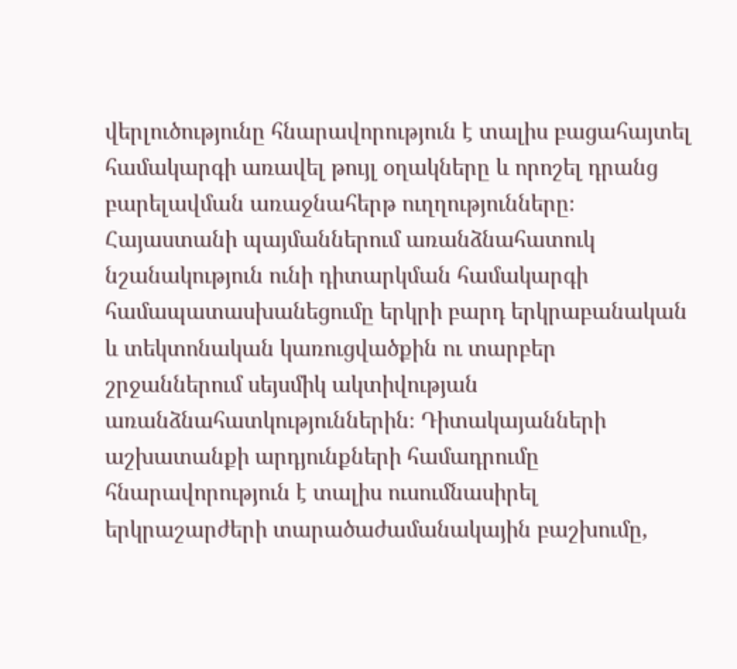վերլուծությունը հնարավորություն է տալիս բացահայտել համակարգի առավել թույլ օղակները և որոշել դրանց բարելավման առաջնահերթ ուղղությունները։ Հայաստանի պայմաններում առանձնահատուկ նշանակություն ունի դիտարկման համակարգի համապատասխանեցումը երկրի բարդ երկրաբանական և տեկտոնական կառուցվածքին ու տարբեր շրջաններում սեյսմիկ ակտիվության առանձնահատկություններին։ Դիտակայանների աշխատանքի արդյունքների համադրումը հնարավորություն է տալիս ուսումնասիրել երկրաշարժերի տարածաժամանակային բաշխումը,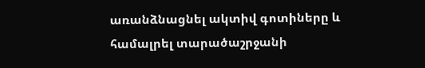առանձնացնել ակտիվ գոտիները և համալրել տարածաշրջանի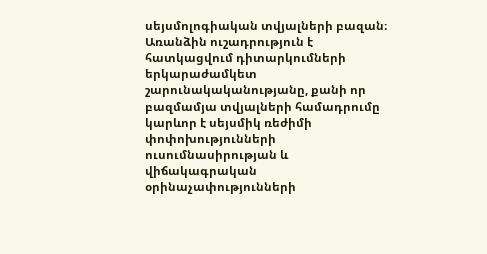սեյսմոլոգիական տվյալների բազան։ Առանձին ուշադրություն է հատկացվում դիտարկումների երկարաժամկետ շարունակականությանը, քանի որ բազմամյա տվյալների համադրումը կարևոր է սեյսմիկ ռեժիմի փոփոխությունների ուսումնասիրության և վիճակագրական օրինաչափությունների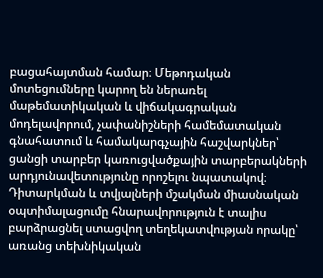բացահայտման համար։ Մեթոդական մոտեցումները կարող են ներառել մաթեմատիկական և վիճակագրական մոդելավորում, չափանիշների համեմատական գնահատում և համակարգչային հաշվարկներ՝ ցանցի տարբեր կառուցվածքային տարբերակների արդյունավետությունը որոշելու նպատակով։ Դիտարկման և տվյալների մշակման միասնական օպտիմալացումը հնարավորություն է տալիս բարձրացնել ստացվող տեղեկատվության որակը՝ առանց տեխնիկական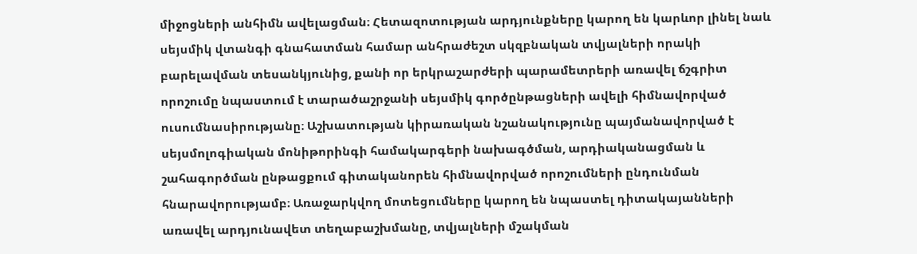միջոցների անհիմն ավելացման։ Հետազոտության արդյունքները կարող են կարևոր լինել նաև սեյսմիկ վտանգի գնահատման համար անհրաժեշտ սկզբնական տվյալների որակի բարելավման տեսանկյունից, քանի որ երկրաշարժերի պարամետրերի առավել ճշգրիտ որոշումը նպաստում է տարածաշրջանի սեյսմիկ գործընթացների ավելի հիմնավորված ուսումնասիրությանը։ Աշխատության կիրառական նշանակությունը պայմանավորված է սեյսմոլոգիական մոնիթորինգի համակարգերի նախագծման, արդիականացման և շահագործման ընթացքում գիտականորեն հիմնավորված որոշումների ընդունման հնարավորությամբ։ Առաջարկվող մոտեցումները կարող են նպաստել դիտակայանների առավել արդյունավետ տեղաբաշխմանը, տվյալների մշակման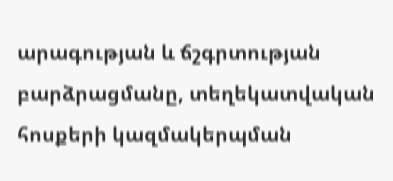արագության և ճշգրտության բարձրացմանը, տեղեկատվական հոսքերի կազմակերպման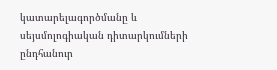կատարելագործմանը և սեյսմոլոգիական դիտարկումների ընդհանուր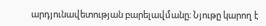արդյունավետության բարելավմանը։ Նյութը կարող է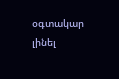օգտակար լինել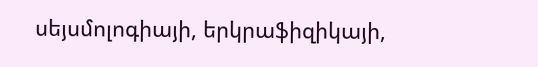սեյսմոլոգիայի, երկրաֆիզիկայի,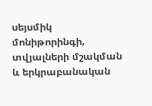սեյսմիկ մոնիթորինգի, տվյալների մշակման և երկրաբանական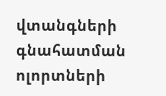վտանգների գնահատման ոլորտների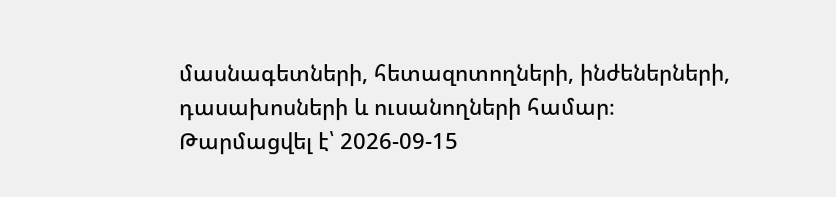մասնագետների, հետազոտողների, ինժեներների, դասախոսների և ուսանողների համար։
Թարմացվել է՝ 2026-09-15